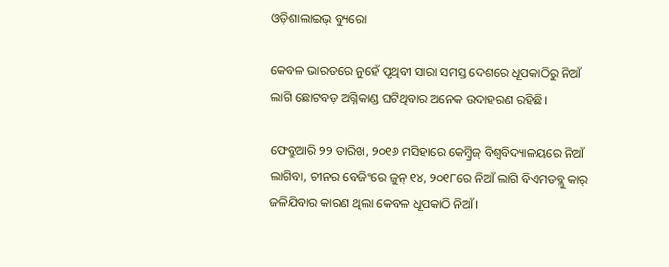ଓଡ଼ିଶାଲାଇଭ୍ ବ୍ୟୁରୋ

କେବଳ ଭାରତରେ ନୁହେଁ ପୃଥିବୀ ସାରା ସମସ୍ତ ଦେଶରେ ଧୂପକାଠିରୁ ନିଆଁ ଲାଗି ଛୋଟବଡ଼ ଅଗ୍ନିକାଣ୍ଡ ଘଟିଥିବାର ଅନେକ ଉଦାହରଣ ରହିଛି।

ଫେବ୍ରୁଆରି ୨୨ ତାରିଖ, ୨୦୧୬ ମସିହାରେ କେମ୍ବ୍ରିଜ୍‌ ବିଶ୍ୱବିଦ୍ୟାଳୟରେ ନିଆଁ ଲାଗିବା, ଚୀନର ବେଜିଂରେ ଜୁନ୍ ୧୪, ୨୦୧୮ରେ ନିଆଁ ଲାଗି ବିଏମଡବ୍ଲୁ କାର୍ ଜଳିଯିବାର କାରଣ ଥିଲା କେବଳ ଧୂପକାଠି ନିଆଁ।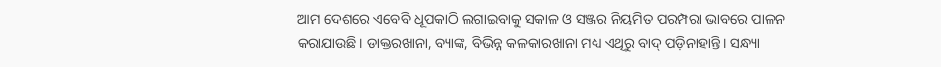ଆମ ଦେଶରେ ଏବେବି ଧୂପକାଠି ଲଗାଇବାକୁ ସକାଳ ଓ ସଞ୍ଜର ନିୟମିତ ପରମ୍ପରା ଭାବରେ ପାଳନ କରାଯାଉଛି। ଡାକ୍ତରଖାନା, ବ୍ୟାଙ୍କ, ବିଭିନ୍ନ କଳକାରଖାନା ମଧ୍ୟ ଏଥିରୁ ବାଦ୍ ପଡ଼ିନାହାନ୍ତି। ସନ୍ଧ୍ୟା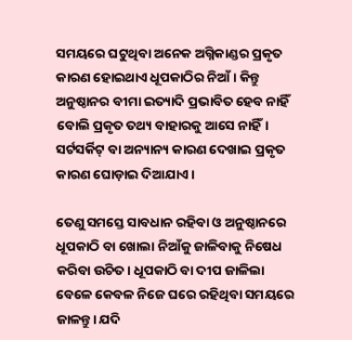ସମୟରେ ଘଟୁଥିବା ଅନେକ ଅଗ୍ନିକାଣ୍ଡର ପ୍ରକୃତ କାରଣ ହୋଇଥାଏ ଧୂପକାଠିର ନିଆଁ। କିନ୍ତୁ ଅନୁଷ୍ଠାନର ବୀମା ଇତ୍ୟାଦି ପ୍ରଭାବିତ ହେବ ନାହିଁ ବୋଲି ପ୍ରକୃତ ତଥ୍ୟ ବାହାରକୁ ଆସେ ନାହିଁ। ସର୍ଟସର୍କିଟ୍ ବା ଅନ୍ୟାନ୍ୟ କାରଣ ଦେଖାଇ ପ୍ରକୃତ କାରଣ ଘୋଡ଼ାଇ ଦିଆଯାଏ।

ତେଣୁ ସମସ୍ତେ ସାବଧାନ ରହିବା ଓ ଅନୁଷ୍ଠାନରେ ଧୂପକାଠି ବା ଖୋଲା ନିଆଁକୁ ଜାଳିବାକୁ ନିଷେଧ କରିବା ଉଚିତ। ଧୂପକାଠି ବା ଦୀପ ଜାଳିଲା ବେଳେ କେବଳ ନିଜେ ଘରେ ରହିଥିବା ସମୟରେ ଜାଳନ୍ତୁ। ଯଦି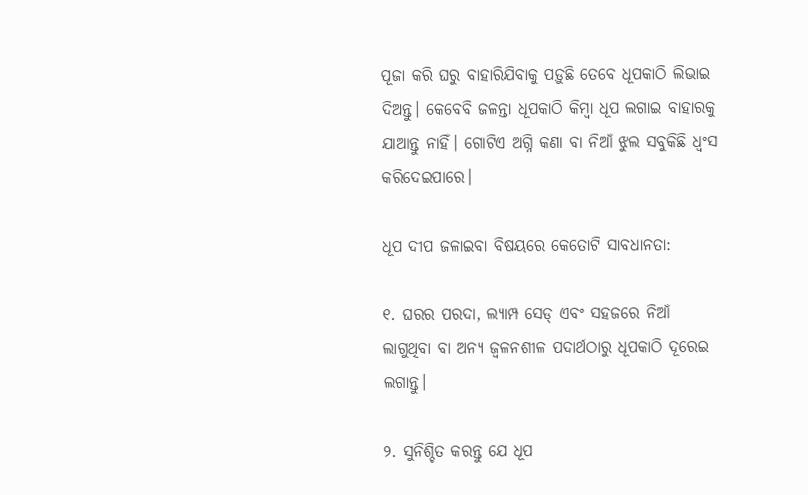ପୂଜା କରି ଘରୁ ବାହାରିଯିବାକୁ ପଡ଼ୁଛି ତେବେ ଧୂପକାଠି ଲିଭାଇ ଦିଅନ୍ତୁ। କେବେବି ଜଳନ୍ତା ଧୂପକାଠି କିମ୍ବା ଧୂପ ଲଗାଇ ବାହାରକୁ ଯାଆନ୍ତୁ ନାହିଁ। ଗୋଟିଏ ଅଗ୍ନି କଣା ବା ନିଆଁ ଝୁଲ ସବୁକିଛି ଧ୍ୱଂସ କରିଦେଇପାରେ।

ଧୂପ ଦୀପ ଜଳାଇବା ବିଷୟରେ କେତୋଟି ସାବଧାନତା:

୧. ଘରର ପରଦା, ଲ୍ୟାମ୍ପ ସେଡ୍‌ ଏବଂ ସହଜରେ ନିଆଁ ଲାଗୁଥିବା ବା ଅନ୍ୟ ଜ୍ୱଳନଶୀଳ ପଦାର୍ଥଠାରୁ ଧୂପକାଠି ଦୂରେଇ ଲଗାନ୍ତୁ।

୨. ସୁନିଶ୍ଚିତ କରନ୍ତୁ ଯେ ଧୂପ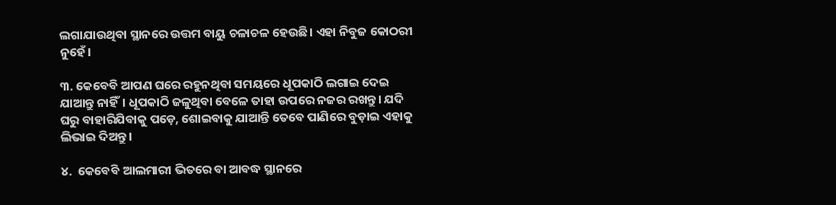ଲଗାଯାଉଥିବା ସ୍ଥାନରେ ଉତ୍ତମ ବାୟୁ ଚଳାଚଳ ହେଉଛି। ଏହା ନିବୁଜ କୋଠରୀ ନୁହେଁ।

୩. କେବେବି ଆପଣ ଘରେ ରହୁନଥିବା ସମୟରେ ଧୂପକାଠି ଲଗାଇ ଦେଇ ଯାଆନ୍ତୁ ନାହିଁ। ଧୂପକାଠି ଜଳୁଥିବା ବେଳେ ତାହା ଉପରେ ନଜର ରଖନ୍ତୁ। ଯଦି ଘରୁ ବାହାରିଯିବାକୁ ପଡ଼େ, ଶୋଇବାକୁ ଯାଆନ୍ତି ତେବେ ପାଣିରେ ବୁଡ଼ାଇ ଏହାକୁ ଲିଭାଇ ଦିଅନ୍ତୁ।

୪.  କେବେବି ଆଲମାରୀ ଭିତରେ ବା ଆବଦ୍ଧ ସ୍ଥାନରେ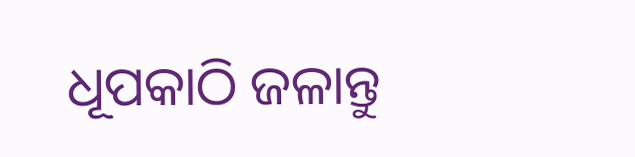ଧୂପକାଠି ଜଳାନ୍ତୁ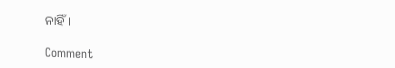ନାହିଁ।

Comment